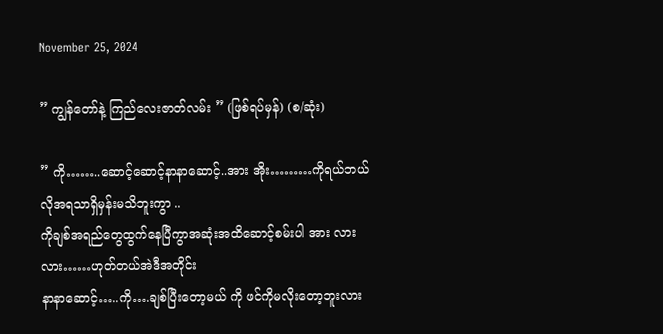November 25, 2024

” ကျွန်တော်နဲ့ ကြည်လေးဇာတ်လမ်း ” (ဖြစ်ရပ်မှန်) (စ/ဆုံး)

” ကို……..ဆောင့်ဆောင့်နာနာဆောင့်..အား အိုး………ကိုရယ်ဘယ်လိုအရသာရှိမှန်းမသိဘူးကွာ ..
ကိုချစ်အရည်တွေထွက်နေပြီကွာအဆုံးအထိဆောင့်စမ်းပါ အား လား လား……ဟုတ်တယ်အဲဒီအတိုင်း
နာနာဆောင့်…..ကို….ချစ်ပြီးတော့မယ် ကို ဖင်ကိုမလိုးတော့ဘူးလား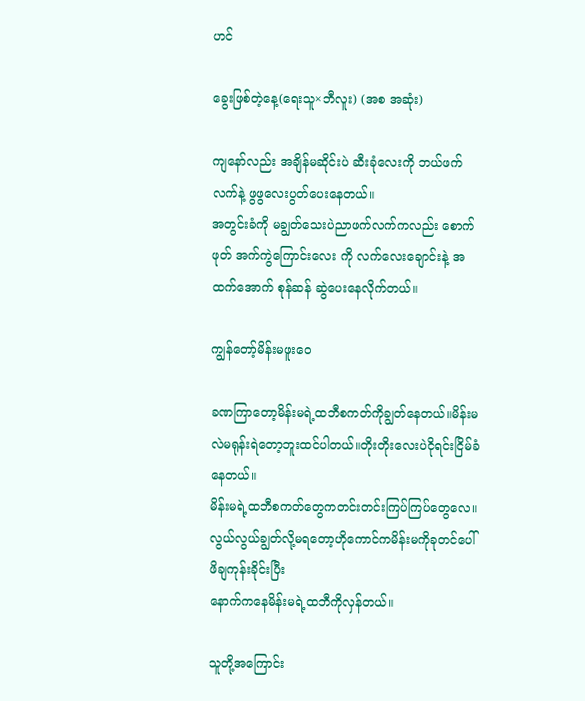ဟင်

ခွေးဖြစ်တဲ့နေ့(ရေးသူ×ဘီလူး) (အစ အဆုံး)

ကျနော်လည်း အချိန်မဆိုင်းပဲ ဆီးခုံလေးကို ဘယ်ဖက်လက်နဲ့ ဖွဖွလေးပွတ်ပေးနေတယ်။
အတွင်းခံကို မချွတ်သေးပဲညာဖက်လက်ကလည်း စောက်ဖုတ် အက်ကွဲကြောင်းလေး ကို လက်လေးချောင်းနဲ့ အထက်အောက် စုန်ဆန် ဆွဲပေးနေလိုက်တယ်။

ကျွန်တော့်မိန်းမဖူးဝေ

ခဏကြာတော့မိန်းမရဲ့ထဘီစကတ်ကိုချွတ်နေတယ်။မိန်းမလဲမရုန်းရဲတော့ဘူးထင်ပါတယ်။တိုးတိုးလေးပဲငိုရင်းငြိမ်ခံနေတယ်။
မိန်းမရဲ့ထဘီစကတ်တွေကတင်းတင်းကြပ်ကြပ်တွေလေ။လွယ်လွယ်ချွတ်လို့မရတော့ဟိုကောင်ကမိန်းမကိုခုတင်ပေါ်ဖိချကုန်းခိုင်းပြီး
နောက်ကနေမိန်းမရဲ့ထဘီကိုလှန်တယ်။

သူတို့အကြောင်း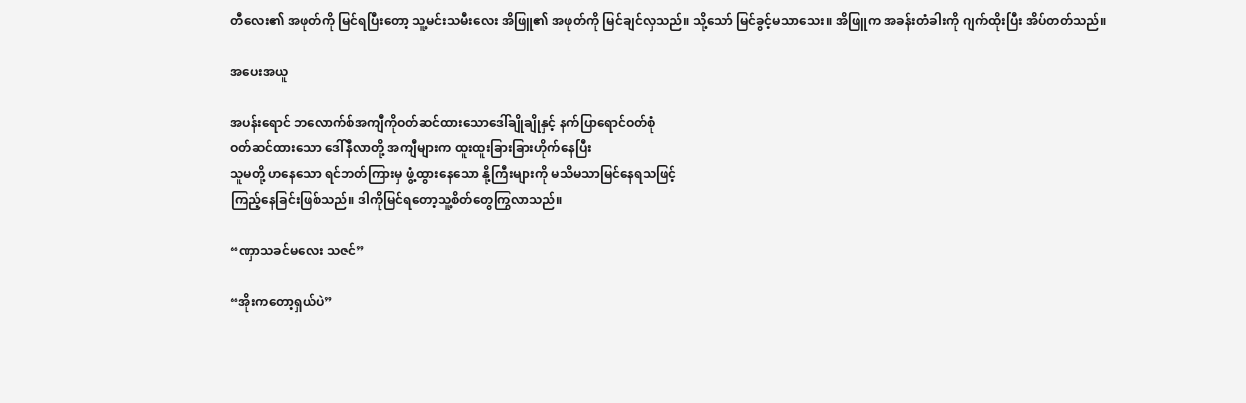တီလေး၏ အဖုတ်ကို မြင်ရပြီးတော့ သူ့မင်းသမီးလေး အိဖြူ၏ အဖုတ်ကို မြင်ချင်လှသည်။ သို့သော် မြင်ခွင့်မသာသေး။ အိဖြူက အခန်းတံခါးကို ဂျက်ထိုးပြီး အိပ်တတ်သည်။

အပေးအယူ

အပန်းရောင် ဘလောက်စ်အကျီကိုဝတ်ဆင်ထားသောဒေါ်ချိုချိုနှင့် နက်ပြာရောင်ဝတ်စုံ
ဝတ်ဆင်ထားသော ဒေါ်နီလာတို့ အကျီများက ထူးထူးခြားခြားဟိုက်နေပြီး
သူမတို့ ဟနေသော ရင်ဘတ်ကြားမှ ဖွံ့ထွားနေသော နို့ကြီးများကို မသိမသာမြင်နေရသဖြင့်
ကြည့်နေခြင်းဖြစ်သည်။ ဒါကိုမြင်ရတော့သူ့စိတ်တွေကြွလာသည်။

“ဏှာသခင်မလေး သဇင်”

“အိုးကတော့ရှယ်ပဲ”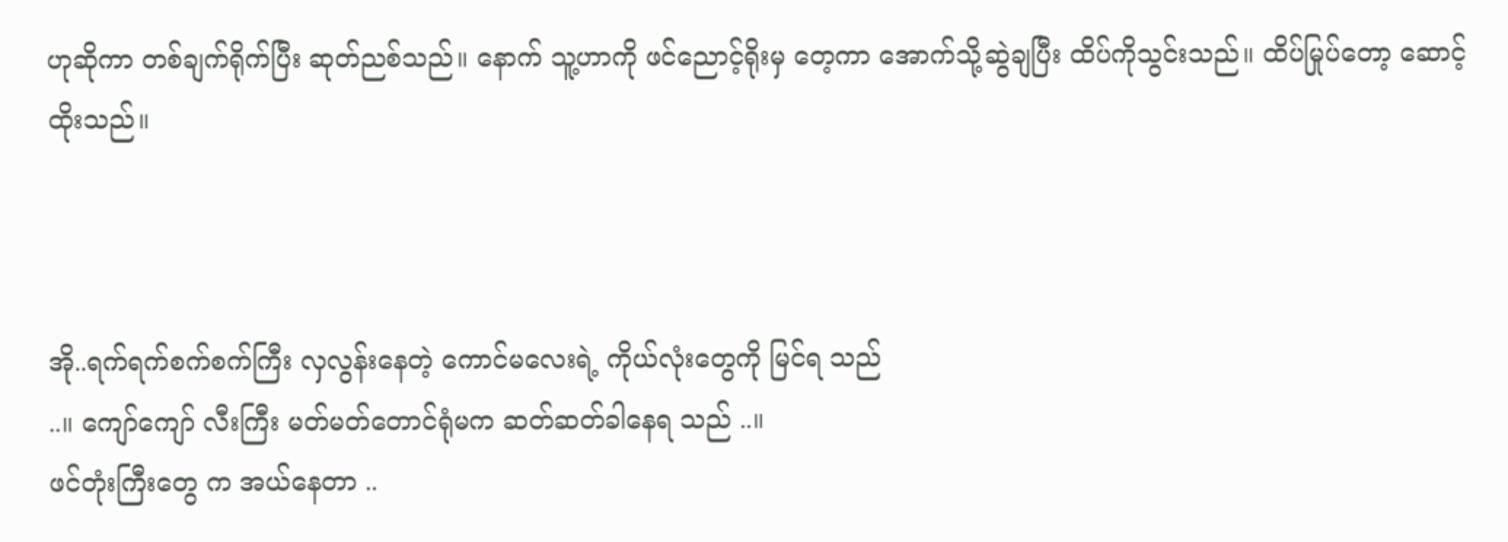ဟုဆိုကာ တစ်ချက်ရိုက်ပြီး ဆုတ်ညစ်သည်။ နောက် သူ့ဟာကို ဖင်ညောင့်ရိုးမှ တေ့ကာ အောက်သို့ဆွဲချပြီး ထိပ်ကိုသွင်းသည်။ ထိပ်မြုပ်တော့ ဆောင့်ထိုးသည်။



အို..ရက်ရက်စက်စက်ကြီး လှလွန်းနေတဲ့ ကောင်မလေးရဲ့ ကိုယ်လုံးတွေကို မြင်ရ သည်
..။ ကျော်ကျော် လီးကြီး မတ်မတ်တောင်ရုံမက ဆတ်ဆတ်ခါနေရ သည် ..။
ဖင်တုံးကြီးတွေ က အယ်နေတာ ..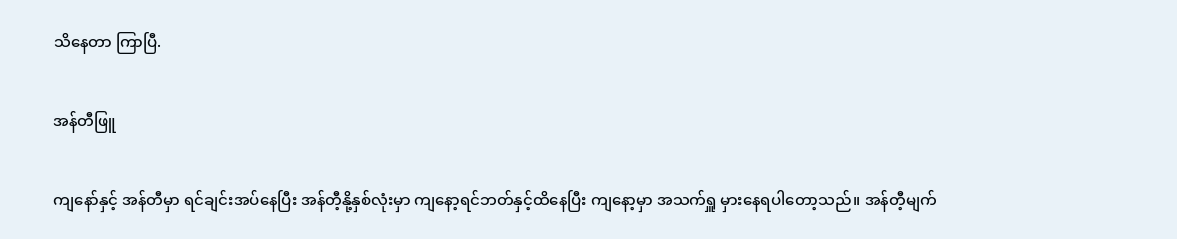သိနေတာ ကြာပြီ.

အန်တီဖြူ

ကျနော်နှင့် အန်တီမှာ ရင်ချင်းအပ်နေပြီး အန်တီ့နို့နှစ်လုံးမှာ ကျနော့ရင်ဘတ်နှင့်ထိနေပြီး ကျနော့မှာ အသက်ရှူ မှားနေရပါတော့သည်။ အန်တီ့မျက်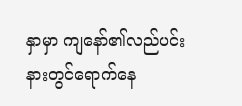နှာမှာ ကျနော်၏လည်ပင်းနားတွင်ရောက်နေ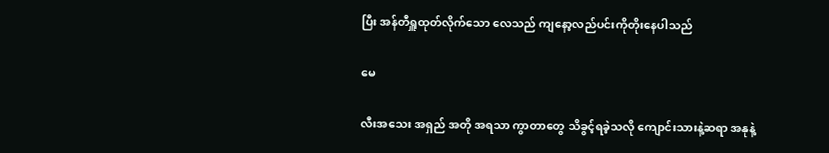ပြီး အန်တီရှူထုတ်လိုက်သော လေသည် ကျနော့လည်ပင်းကိုတိုးနေပါသည်

မေ

လီးအသေး အရှည် အတို အရသာ ကွာတာတွေ သိခွင့်ရခဲ့သလို ကျောင်းသားနဲ့ဆရာ အနုနဲ့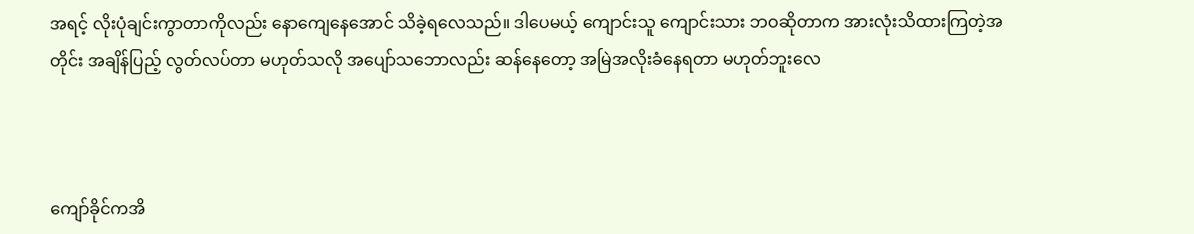အရင့် လိုးပုံချင်းကွာတာကိုလည်း နောကျေနေအောင် သိခဲ့ရလေသည်။ ဒါပေမယ့် ကျောင်းသူ ကျောင်းသား ဘဝဆိုတာက အားလုံးသိထားကြတဲ့အတိုင်း အချိန်ပြည့် လွတ်လပ်တာ မဟုတ်သလို အပျော်သဘောလည်း ဆန်နေတော့ အမြဲအလိုးခံနေရတာ မဟုတ်ဘူးလေ



ကျော်ခိုင်ကအိ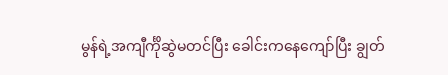မွန်ရဲ့အကျီင်္ကိုဆွဲမတင်ပြီး ခေါင်းကနေကျော်ပြီး ချွတ်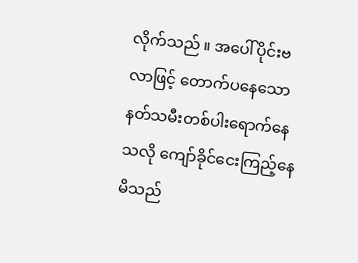လိုက်သည် ။ အပေါ်ပိုင်းဗလာဖြင့် တောက်ပနေသောနတ်သမီးတစ်ပါးရောက်နေသလို ကျော်ခိုင်ငေးကြည့်နေမိသည်